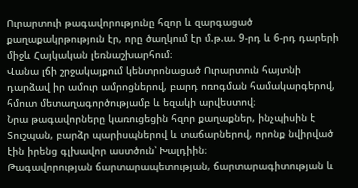Ուրարտուի թագավորությունը հզոր և զարգացած քաղաքակրթություն էր, որը ծաղկում էր մ.թ.ա. 9-րդ և 6-րդ դարերի միջև Հայկական լեռնաշխարհում։
Վանա լճի շրջակայքում կենտրոնացած Ուրարտուն հայտնի դարձավ իր ամուր ամրոցներով, բարդ ոռոգման համակարգերով, հմուտ մետաղագործությամբ և եզակի արվեստով։
Նրա թագավորները կառուցեցին հզոր քաղաքներ, ինչպիսին է Տուշպան, բարձր պարիսպներով և տաճարներով, որոնք նվիրված էին իրենց գլխավոր աստծուն՝ Խալդիին։
Թագավորության ճարտարապետության, ճարտարագիտության և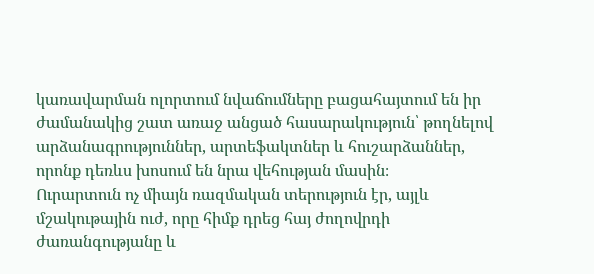կառավարման ոլորտում նվաճումները բացահայտում են իր ժամանակից շատ առաջ անցած հասարակություն՝ թողնելով արձանագրություններ, արտեֆակտներ և հուշարձաններ, որոնք դեռևս խոսում են նրա վեհության մասին։
Ուրարտուն ոչ միայն ռազմական տերություն էր, այլև մշակութային ուժ, որը հիմք դրեց հայ ժողովրդի ժառանգությանը և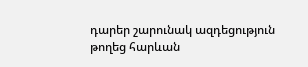դարեր շարունակ ազդեցություն թողեց հարևան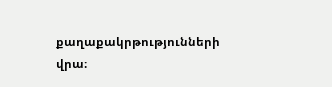քաղաքակրթությունների վրա։